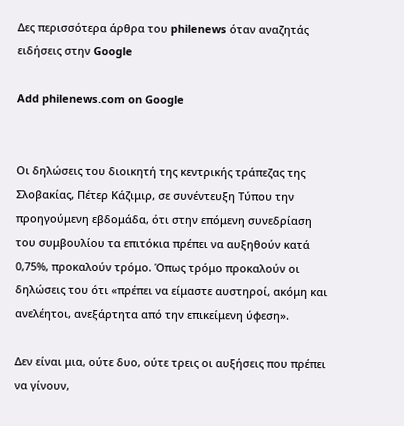Δες περισσότερα άρθρα του philenews όταν αναζητάς ειδήσεις στην Google

Add philenews.com on Google


Οι δηλώσεις του διοικητή της κεντρικής τράπεζας της Σλοβακίας, Πέτερ Κάζιμιρ, σε συνέντευξη Τύπου την προηγούμενη εβδομάδα, ότι στην επόμενη συνεδρίαση του συμβουλίου τα επιτόκια πρέπει να αυξηθούν κατά 0,75%, προκαλούν τρόμο. Όπως τρόμο προκαλούν οι δηλώσεις του ότι «πρέπει να είμαστε αυστηροί, ακόμη και ανελέητοι, ανεξάρτητα από την επικείμενη ύφεση».

Δεν είναι μια, ούτε δυο, ούτε τρεις οι αυξήσεις που πρέπει να γίνουν,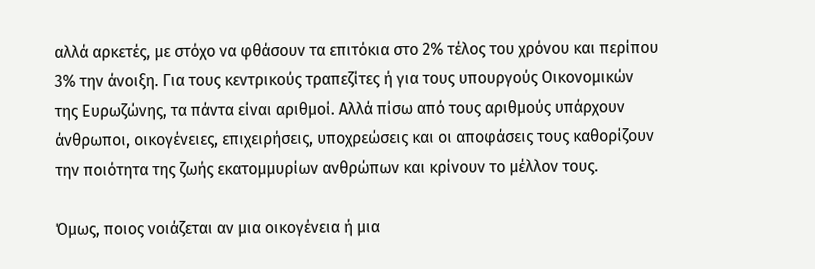αλλά αρκετές, με στόχο να φθάσουν τα επιτόκια στο 2% τέλος του χρόνου και περίπου 3% την άνοιξη. Για τους κεντρικούς τραπεζίτες ή για τους υπουργούς Οικονομικών της Ευρωζώνης, τα πάντα είναι αριθμοί. Αλλά πίσω από τους αριθμούς υπάρχουν άνθρωποι, οικογένειες, επιχειρήσεις, υποχρεώσεις και οι αποφάσεις τους καθορίζουν την ποιότητα της ζωής εκατομμυρίων ανθρώπων και κρίνουν το μέλλον τους.

Όμως, ποιος νοιάζεται αν μια οικογένεια ή μια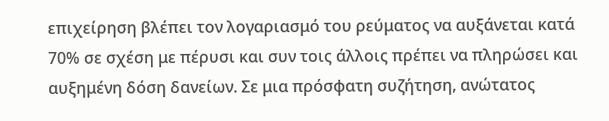επιχείρηση βλέπει τον λογαριασμό του ρεύματος να αυξάνεται κατά 70% σε σχέση με πέρυσι και συν τοις άλλοις πρέπει να πληρώσει και αυξημένη δόση δανείων. Σε μια πρόσφατη συζήτηση, ανώτατος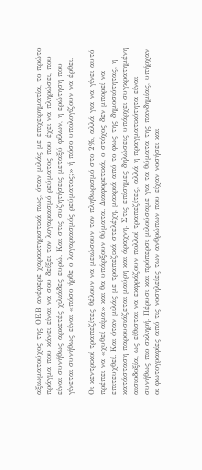αξιωματούχος της ΟΕΒ ανέφερε χαρακτηριστικά πως, όταν μιλάς με επιχειρηματία, το πρώτο πράγμα που κάνει είναι να σου δείξει τον λογαριασμό ρεύματος που έχει να πληρώσει, που είναι συνήθως αρκετές χιλιάδες ευρώ. Και στις συζητήσεις μεταξύ φίλων, η ερώτηση που γίνεται συνήθως είναι «πόσο ήρθε ο λογαριασμός ρεύματος;» ή πόσο υπολογίζουν να έρθει.

Οι κεντρικοί τραπεζίτες θέλουν να μειώσουν τον πληθωρισμό στο 2%, αλλά για να γίνει αυτό πρέπει να «χυθεί αίμα» και θα υπάρξουν θύματα. Διαφορετικά, ο στόχος δεν μπορεί να επιτευχθεί. Και όταν μιλάς με τραπεζικά στελέχη, μακριά από το φως της δημοσιότητας, η κατάσταση παρουσιάζεται μαύρη και άραχνη. Στις επίσημες δηλώσεις υπάρχει συγκρατημένη αισιοδοξία, ως είθισται να εκφράζουν πολλοί τραπεζίτες, αλλά η πραγματικότητα είναι συνήθως πιο σκληρή. Πέρυσι και πρόπερσι μιλούσαμε για τα θύματα της πανδημίας, υπήρχαν οι φωτογραφίες από τις νοσηλείες των ανθρώπων που είχαν νοσήσει και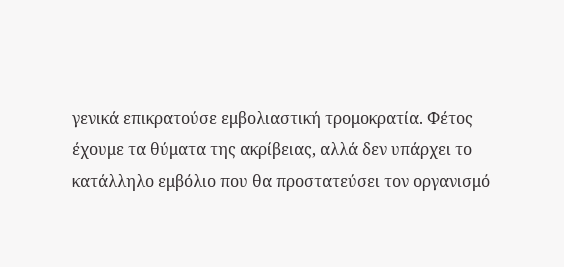γενικά επικρατούσε εμβολιαστική τρομοκρατία. Φέτος έχουμε τα θύματα της ακρίβειας, αλλά δεν υπάρχει το κατάλληλο εμβόλιο που θα προστατεύσει τον οργανισμό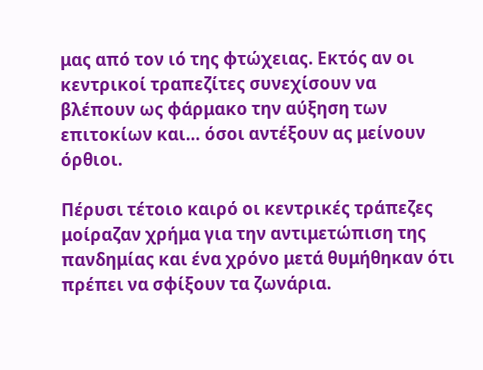μας από τον ιό της φτώχειας. Εκτός αν οι κεντρικοί τραπεζίτες συνεχίσουν να βλέπουν ως φάρμακο την αύξηση των επιτοκίων και… όσοι αντέξουν ας μείνουν όρθιοι.

Πέρυσι τέτοιο καιρό οι κεντρικές τράπεζες μοίραζαν χρήμα για την αντιμετώπιση της πανδημίας και ένα χρόνο μετά θυμήθηκαν ότι πρέπει να σφίξουν τα ζωνάρια.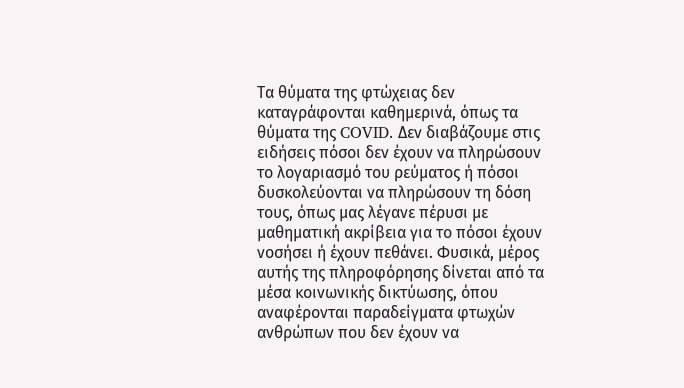Τα θύματα της φτώχειας δεν καταγράφονται καθημερινά, όπως τα θύματα της COVID. Δεν διαβάζουμε στις ειδήσεις πόσοι δεν έχουν να πληρώσουν το λογαριασμό του ρεύματος ή πόσοι δυσκολεύονται να πληρώσουν τη δόση τους, όπως μας λέγανε πέρυσι με μαθηματική ακρίβεια για το πόσοι έχουν νοσήσει ή έχουν πεθάνει. Φυσικά, μέρος αυτής της πληροφόρησης δίνεται από τα μέσα κοινωνικής δικτύωσης, όπου αναφέρονται παραδείγματα φτωχών ανθρώπων που δεν έχουν να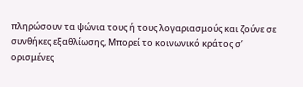πληρώσουν τα ψώνια τους ή τους λογαριασμούς και ζούνε σε συνθήκες εξαθλίωσης, Μπορεί το κοινωνικό κράτος σ’ ορισμένες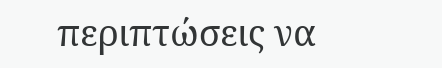περιπτώσεις να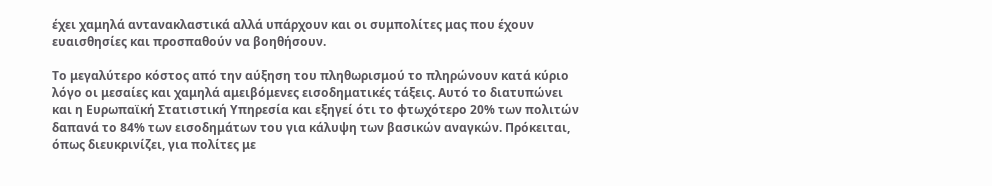έχει χαμηλά αντανακλαστικά αλλά υπάρχουν και οι συμπολίτες μας που έχουν ευαισθησίες και προσπαθούν να βοηθήσουν.

Το μεγαλύτερο κόστος από την αύξηση του πληθωρισμού το πληρώνουν κατά κύριο λόγο οι μεσαίες και χαμηλά αμειβόμενες εισοδηματικές τάξεις. Αυτό το διατυπώνει και η Ευρωπαϊκή Στατιστική Υπηρεσία και εξηγεί ότι το φτωχότερο 20% των πολιτών δαπανά το 84% των εισοδημάτων του για κάλυψη των βασικών αναγκών. Πρόκειται, όπως διευκρινίζει, για πολίτες με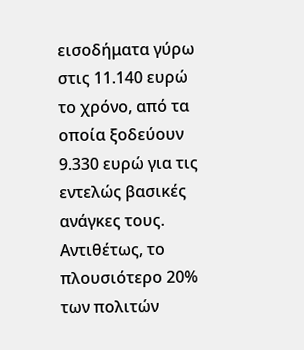εισοδήματα γύρω στις 11.140 ευρώ το χρόνο, από τα οποία ξοδεύουν 9.330 ευρώ για τις εντελώς βασικές ανάγκες τους. Αντιθέτως, το πλουσιότερο 20% των πολιτών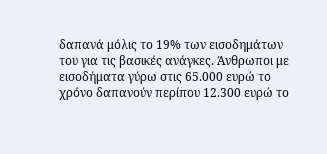δαπανά μόλις το 19% των εισοδημάτων του για τις βασικές ανάγκες. Άνθρωποι με εισοδήματα γύρω στις 65.000 ευρώ το χρόνο δαπανούν περίπου 12.300 ευρώ το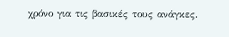χρόνο για τις βασικές τους ανάγκες.